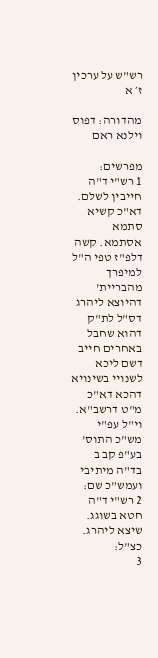רש"ש על ערכין ז׳ א

מהדורה: דפוס וילנא ראם

מפרשים:
1 רש"י ד"ה חייבין לשלם. דא"כ קשיא סתמא אסתמא. קשה דלפ"ז טפי ה"ל למיפרך מהבריית' דהיוצא ליהרג דס"ל לת"ק דהוא שחבל באחרים חייב דשם ליכא לשנויי בשינויא דהכא דא"כ מ"ט דרשב"א. וי"ל עפ"י מש"כ התוס' בע"פ קב ב בד"ה מיתיבי ועמש"כ שם:
2 רש"י ד"ה חטא בשוגג. שיצא ליהרג. כצ"ל:
3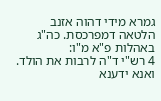גמרא מידי דהוה אזנב הלטאה דמפרכסת. כה"ג באהלות פ"א מ"ו:
4 רש"י ד"ה לרבות את הולד. ואנא ידענא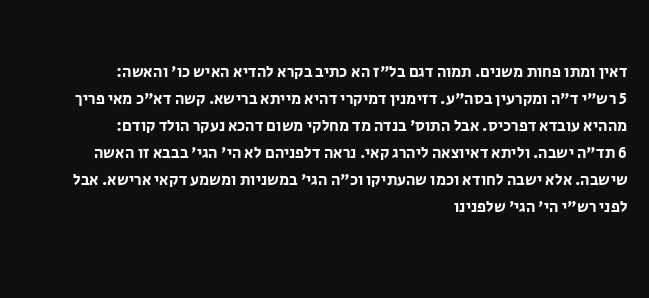דאין ומתו פחות משנים. תמוה דגם בל"ז הא כתיב בקרא להדיא האיש כו' והאשה:
5 רש"י ד"ה ומקרעין בסה"ע. דזימנין דמיקרי דהיא מייתא ברישא. קשה דא"כ מאי פריך מההיא עובדא דפרכיס. אבל התוס' בנדה מד מחלקי משום דהכא נעקר הולד קודם:
6 תד"ה ישבה. וליתא דאיוצאה ליהרג קאי. נראה דלפניהם לא הי' הגי' בבבא זו האשה שישבה. אלא ישבה לחודא וכמו שהעתיקו וכ"ה הגי' במשניות ומשמע דקאי ארישא. אבל לפני רש"י הי' הגי' שלפנינו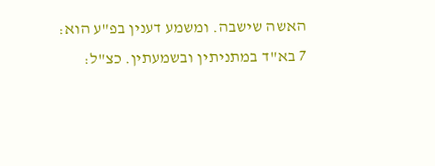האשה שישבה. ומשמע דענין בפ"ע הוא:
7 בא"ד במתניתין ובשמעתין. כצ"ל: